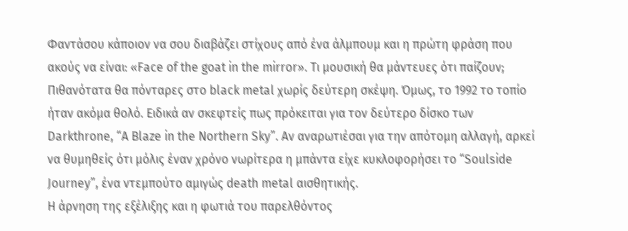Φαντάσου κάποιον να σου διαβάζει στίχους από ένα άλμπουμ και η πρώτη φράση που ακούς να είναι: «Face of the goat in the mirror». Τι μουσική θα μάντευες ότι παίζουν; Πιθανότατα θα πόνταρες στο black metal χωρίς δεύτερη σκέψη. Όμως, το 1992 το τοπίο ήταν ακόμα θολό. Ειδικά αν σκεφτείς πως πρόκειται για τον δεύτερο δίσκο των Darkthrone, “A Blaze in the Northern Sky”. Αν αναρωτιέσαι για την απότομη αλλαγή, αρκεί να θυμηθείς ότι μόλις έναν χρόνο νωρίτερα η μπάντα είχε κυκλοφορήσει το “Soulside Journey”, ένα ντεμπούτο αμιγώς death metal αισθητικής.
Η άρνηση της εξέλιξης και η φωτιά του παρελθόντος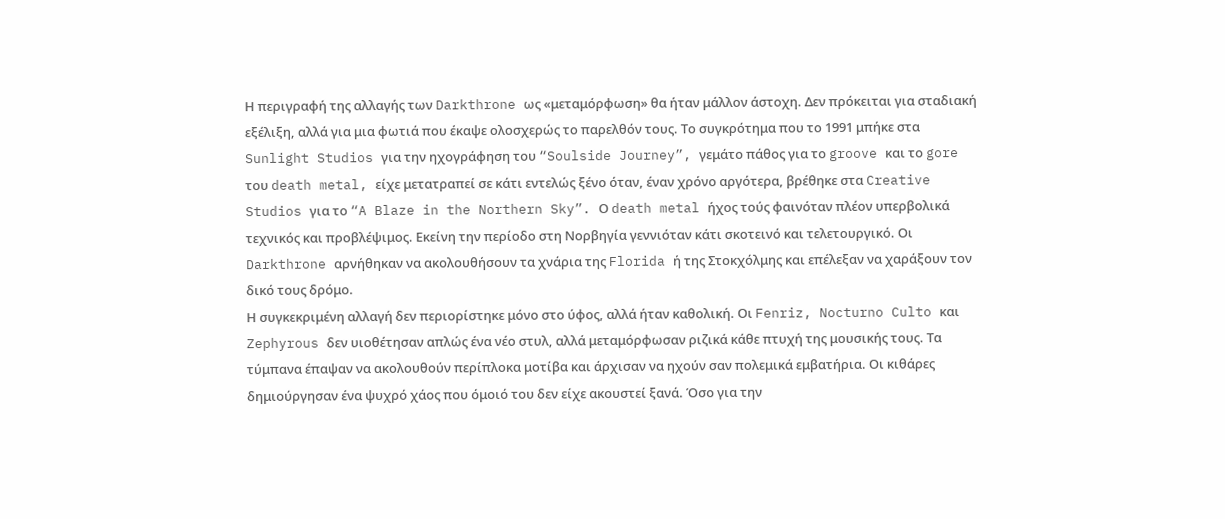Η περιγραφή της αλλαγής των Darkthrone ως «μεταμόρφωση» θα ήταν μάλλον άστοχη. Δεν πρόκειται για σταδιακή εξέλιξη, αλλά για μια φωτιά που έκαψε ολοσχερώς το παρελθόν τους. Το συγκρότημα που το 1991 μπήκε στα Sunlight Studios για την ηχογράφηση του “Soulside Journey”, γεμάτο πάθος για το groove και το gore του death metal, είχε μετατραπεί σε κάτι εντελώς ξένο όταν, έναν χρόνο αργότερα, βρέθηκε στα Creative Studios για το “A Blaze in the Northern Sky”. Ο death metal ήχος τούς φαινόταν πλέον υπερβολικά τεχνικός και προβλέψιμος. Εκείνη την περίοδο στη Νορβηγία γεννιόταν κάτι σκοτεινό και τελετουργικό. Οι Darkthrone αρνήθηκαν να ακολουθήσουν τα χνάρια της Florida ή της Στοκχόλμης και επέλεξαν να χαράξουν τον δικό τους δρόμο.
Η συγκεκριμένη αλλαγή δεν περιορίστηκε μόνο στο ύφος, αλλά ήταν καθολική. Οι Fenriz, Nocturno Culto και Zephyrous δεν υιοθέτησαν απλώς ένα νέο στυλ, αλλά μεταμόρφωσαν ριζικά κάθε πτυχή της μουσικής τους. Τα τύμπανα έπαψαν να ακολουθούν περίπλοκα μοτίβα και άρχισαν να ηχούν σαν πολεμικά εμβατήρια. Οι κιθάρες δημιούργησαν ένα ψυχρό χάος που όμοιό του δεν είχε ακουστεί ξανά. Όσο για την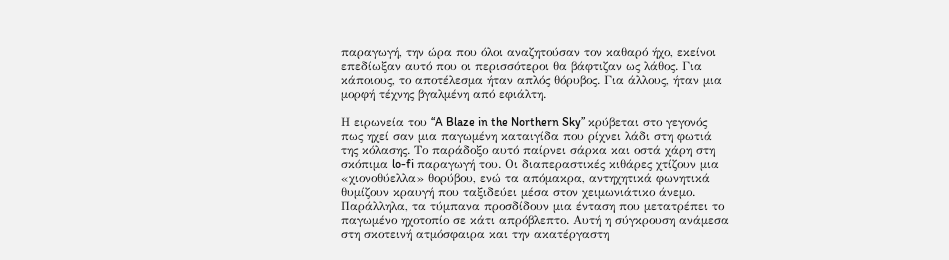παραγωγή, την ώρα που όλοι αναζητούσαν τον καθαρό ήχο, εκείνοι επεδίωξαν αυτό που οι περισσότεροι θα βάφτιζαν ως λάθος. Για κάποιους, το αποτέλεσμα ήταν απλός θόρυβος. Για άλλους, ήταν μια μορφή τέχνης βγαλμένη από εφιάλτη.

Η ειρωνεία του “A Blaze in the Northern Sky” κρύβεται στο γεγονός πως ηχεί σαν μια παγωμένη καταιγίδα που ρίχνει λάδι στη φωτιά της κόλασης. Το παράδοξο αυτό παίρνει σάρκα και οστά χάρη στη σκόπιμα lo-fi παραγωγή του. Οι διαπεραστικές κιθάρες χτίζουν μια «χιονοθύελλα» θορύβου, ενώ τα απόμακρα, αντηχητικά φωνητικά θυμίζουν κραυγή που ταξιδεύει μέσα στον χειμωνιάτικο άνεμο. Παράλληλα, τα τύμπανα προσδίδουν μια ένταση που μετατρέπει το παγωμένο ηχοτοπίο σε κάτι απρόβλεπτο. Αυτή η σύγκρουση ανάμεσα στη σκοτεινή ατμόσφαιρα και την ακατέργαστη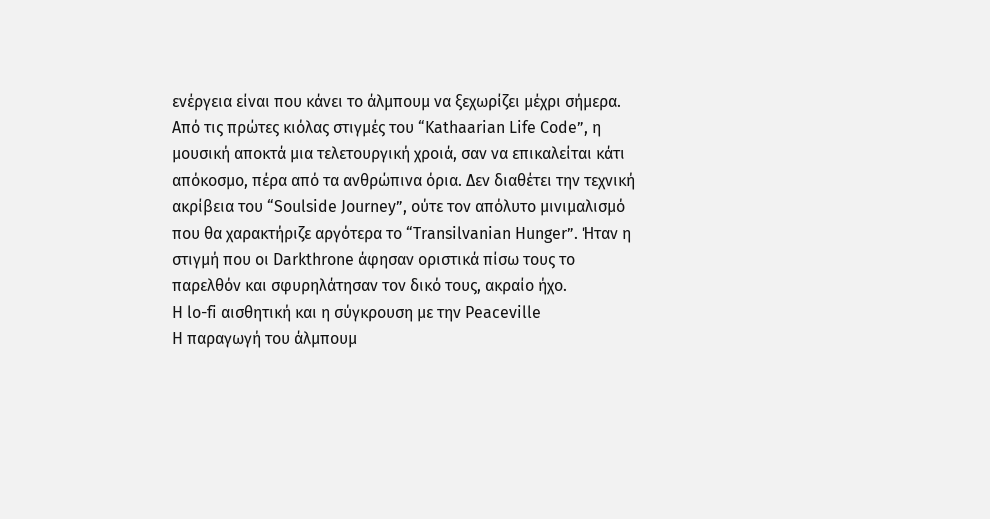ενέργεια είναι που κάνει το άλμπουμ να ξεχωρίζει μέχρι σήμερα.
Από τις πρώτες κιόλας στιγμές του “Kathaarian Life Code”, η μουσική αποκτά μια τελετουργική χροιά, σαν να επικαλείται κάτι απόκοσμο, πέρα από τα ανθρώπινα όρια. Δεν διαθέτει την τεχνική ακρίβεια του “Soulside Journey”, ούτε τον απόλυτο μινιμαλισμό που θα χαρακτήριζε αργότερα το “Transilvanian Hunger”. Ήταν η στιγμή που οι Darkthrone άφησαν οριστικά πίσω τους το παρελθόν και σφυρηλάτησαν τον δικό τους, ακραίο ήχο.
Η lo-fi αισθητική και η σύγκρουση με την Peaceville
Η παραγωγή του άλμπουμ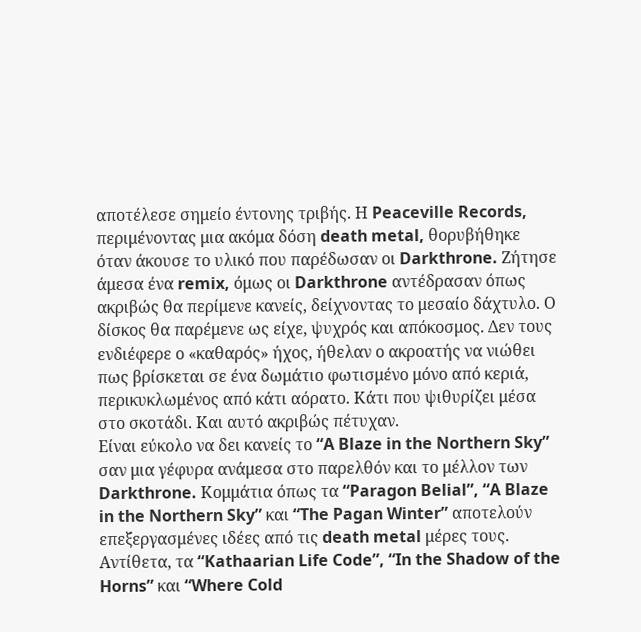αποτέλεσε σημείο έντονης τριβής. Η Peaceville Records, περιμένοντας μια ακόμα δόση death metal, θορυβήθηκε όταν άκουσε το υλικό που παρέδωσαν οι Darkthrone. Ζήτησε άμεσα ένα remix, όμως οι Darkthrone αντέδρασαν όπως ακριβώς θα περίμενε κανείς, δείχνοντας το μεσαίο δάχτυλο. Ο δίσκος θα παρέμενε ως είχε, ψυχρός και απόκοσμος. Δεν τους ενδιέφερε ο «καθαρός» ήχος, ήθελαν ο ακροατής να νιώθει πως βρίσκεται σε ένα δωμάτιο φωτισμένο μόνο από κεριά, περικυκλωμένος από κάτι αόρατο. Κάτι που ψιθυρίζει μέσα στο σκοτάδι. Και αυτό ακριβώς πέτυχαν.
Είναι εύκολο να δει κανείς το “A Blaze in the Northern Sky” σαν μια γέφυρα ανάμεσα στο παρελθόν και το μέλλον των Darkthrone. Κομμάτια όπως τα “Paragon Belial”, “A Blaze in the Northern Sky” και “The Pagan Winter” αποτελούν επεξεργασμένες ιδέες από τις death metal μέρες τους. Αντίθετα, τα “Kathaarian Life Code”, “In the Shadow of the Horns” και “Where Cold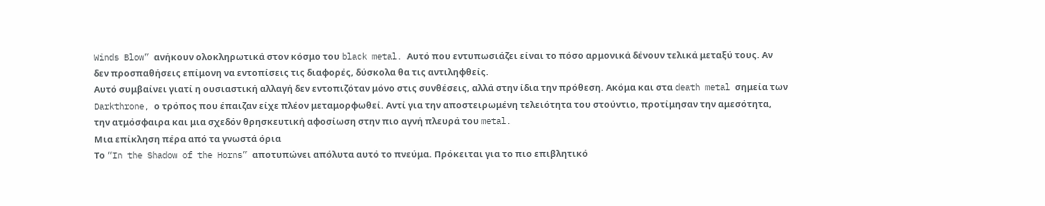Winds Blow” ανήκουν ολοκληρωτικά στον κόσμο του black metal. Αυτό που εντυπωσιάζει είναι το πόσο αρμονικά δένουν τελικά μεταξύ τους. Αν δεν προσπαθήσεις επίμονη να εντοπίσεις τις διαφορές, δύσκολα θα τις αντιληφθείς.
Αυτό συμβαίνει γιατί η ουσιαστική αλλαγή δεν εντοπιζόταν μόνο στις συνθέσεις, αλλά στην ίδια την πρόθεση. Ακόμα και στα death metal σημεία των Darkthrone, ο τρόπος που έπαιζαν είχε πλέον μεταμορφωθεί. Αντί για την αποστειρωμένη τελειότητα του στούντιο, προτίμησαν την αμεσότητα, την ατμόσφαιρα και μια σχεδόν θρησκευτική αφοσίωση στην πιο αγνή πλευρά του metal.
Μια επίκληση πέρα από τα γνωστά όρια
Το “In the Shadow of the Horns” αποτυπώνει απόλυτα αυτό το πνεύμα. Πρόκειται για το πιο επιβλητικό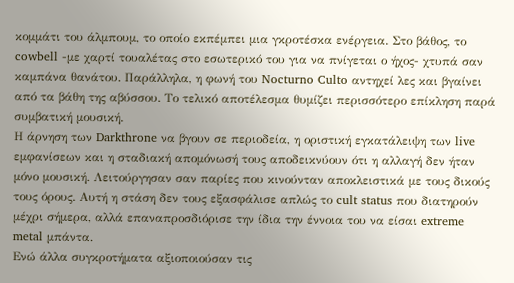κομμάτι του άλμπουμ, το οποίο εκπέμπει μια γκροτέσκα ενέργεια. Στο βάθος, το cowbell -με χαρτί τουαλέτας στο εσωτερικό του για να πνίγεται ο ήχος- χτυπά σαν καμπάνα θανάτου. Παράλληλα, η φωνή του Nocturno Culto αντηχεί λες και βγαίνει από τα βάθη της αβύσσου. Το τελικό αποτέλεσμα θυμίζει περισσότερο επίκληση παρά συμβατική μουσική.
Η άρνηση των Darkthrone να βγουν σε περιοδεία, η οριστική εγκατάλειψη των live εμφανίσεων και η σταδιακή απομόνωσή τους αποδεικνύουν ότι η αλλαγή δεν ήταν μόνο μουσική. Λειτούργησαν σαν παρίες που κινούνταν αποκλειστικά με τους δικούς τους όρους. Αυτή η στάση δεν τους εξασφάλισε απλώς το cult status που διατηρούν μέχρι σήμερα, αλλά επαναπροσδιόρισε την ίδια την έννοια του να είσαι extreme metal μπάντα.
Ενώ άλλα συγκροτήματα αξιοποιούσαν τις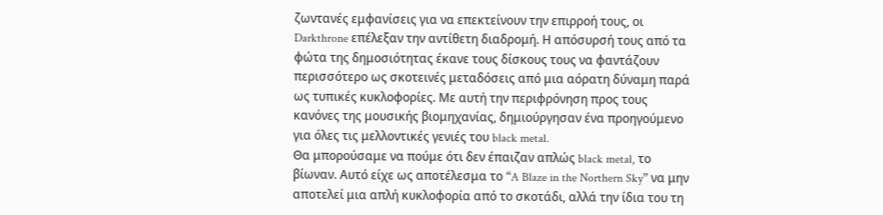ζωντανές εμφανίσεις για να επεκτείνουν την επιρροή τους, οι Darkthrone επέλεξαν την αντίθετη διαδρομή. Η απόσυρσή τους από τα φώτα της δημοσιότητας έκανε τους δίσκους τους να φαντάζουν περισσότερο ως σκοτεινές μεταδόσεις από μια αόρατη δύναμη παρά ως τυπικές κυκλοφορίες. Με αυτή την περιφρόνηση προς τους κανόνες της μουσικής βιομηχανίας, δημιούργησαν ένα προηγούμενο για όλες τις μελλοντικές γενιές του black metal.
Θα μπορούσαμε να πούμε ότι δεν έπαιζαν απλώς black metal, το βίωναν. Αυτό είχε ως αποτέλεσμα το “A Blaze in the Northern Sky” να μην αποτελεί μια απλή κυκλοφορία από το σκοτάδι, αλλά την ίδια του τη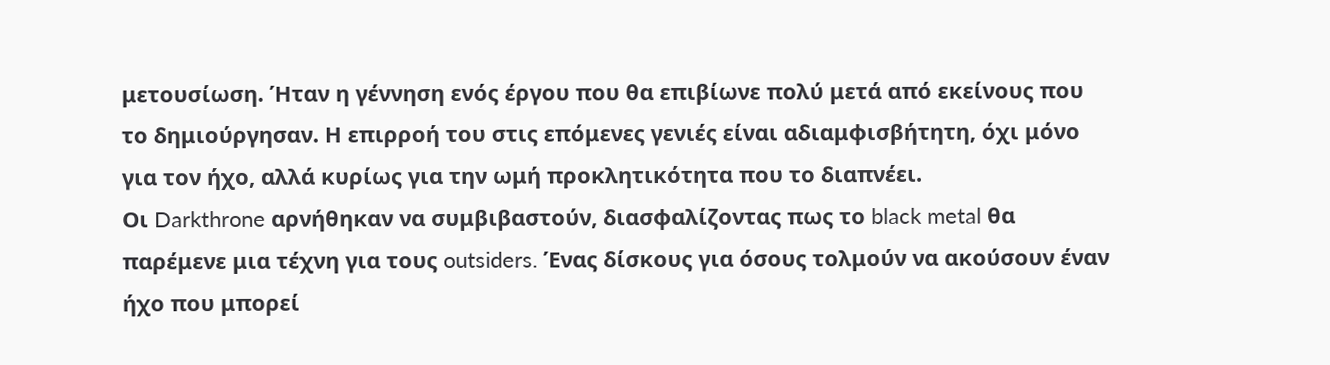μετουσίωση. Ήταν η γέννηση ενός έργου που θα επιβίωνε πολύ μετά από εκείνους που το δημιούργησαν. Η επιρροή του στις επόμενες γενιές είναι αδιαμφισβήτητη, όχι μόνο για τον ήχο, αλλά κυρίως για την ωμή προκλητικότητα που το διαπνέει.
Οι Darkthrone αρνήθηκαν να συμβιβαστούν, διασφαλίζοντας πως το black metal θα παρέμενε μια τέχνη για τους outsiders. Ένας δίσκους για όσους τολμούν να ακούσουν έναν ήχο που μπορεί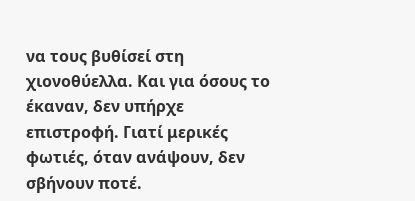να τους βυθίσεί στη χιονοθύελλα. Και για όσους το έκαναν, δεν υπήρχε επιστροφή. Γιατί μερικές φωτιές, όταν ανάψουν, δεν σβήνουν ποτέ.